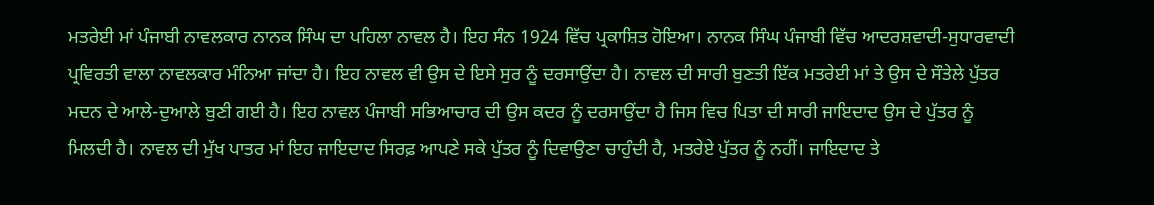ਮਤਰੇਈ ਮਾਂ ਪੰਜਾਬੀ ਨਾਵਲਕਾਰ ਨਾਨਕ ਸਿੰਘ ਦਾ ਪਹਿਲਾ ਨਾਵਲ ਹੈ। ਇਹ ਸੰਨ 1924 ਵਿੱਚ ਪ੍ਰਕਾਸ਼ਿਤ ਹੋਇਆ। ਨਾਨਕ ਸਿੰਘ ਪੰਜਾਬੀ ਵਿੱਚ ਆਦਰਸ਼ਵਾਦੀ-ਸੁਧਾਰਵਾਦੀ ਪ੍ਰਵਿਰਤੀ ਵਾਲਾ ਨਾਵਲਕਾਰ ਮੰਨਿਆ ਜਾਂਦਾ ਹੈ। ਇਹ ਨਾਵਲ ਵੀ ਉਸ ਦੇ ਇਸੇ ਸੁਰ ਨੂੰ ਦਰਸਾਉਂਦਾ ਹੈ। ਨਾਵਲ ਦੀ ਸਾਰੀ ਬੁਣਤੀ ਇੱਕ ਮਤਰੇਈ ਮਾਂ ਤੇ ਉਸ ਦੇ ਸੌਤੇਲੇ ਪੁੱਤਰ ਮਦਨ ਦੇ ਆਲੇ-ਦੁਆਲੇ ਬੁਣੀ ਗਈ ਹੈ। ਇਹ ਨਾਵਲ ਪੰਜਾਬੀ ਸਭਿਆਚਾਰ ਦੀ ਉਸ ਕਦਰ ਨੂੰ ਦਰਸਾਉਂਦਾ ਹੈ ਜਿਸ ਵਿਚ ਪਿਤਾ ਦੀ ਸਾਰੀ ਜਾਇਦਾਦ ਉਸ ਦੇ ਪੁੱਤਰ ਨੂੰ ਮਿਲਦੀ ਹੈ। ਨਾਵਲ ਦੀ ਮੁੱਖ ਪਾਤਰ ਮਾਂ ਇਹ ਜਾਇਦਾਦ ਸਿਰਫ਼ ਆਪਣੇ ਸਕੇ ਪੁੱਤਰ ਨੂੰ ਦਿਵਾਉਣਾ ਚਾਹੁੰਦੀ ਹੈ, ਮਤਰੇਏ ਪੁੱਤਰ ਨੂੰ ਨਹੀਂ। ਜਾਇਦਾਦ ਤੇ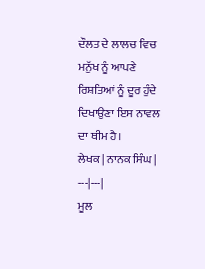ਦੌਲਤ ਦੇ ਲਾਲਚ ਵਿਚ ਮਨੁੱਖ ਨੂੰ ਆਪਣੇ ਰਿਸ਼ਤਿਆਂ ਨੂੰ ਦੂਰ ਹੁੰਦੇ ਦਿਖਾਉਣਾ ਇਸ ਨਾਵਲ ਦਾ ਥੀਮ ਹੈ।
ਲੇਖਕ | ਨਾਨਕ ਸਿੰਘ |
---|---|
ਮੂਲ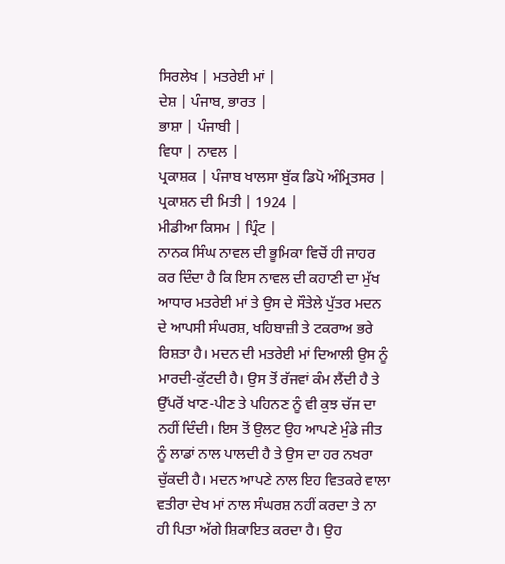ਸਿਰਲੇਖ | ਮਤਰੇਈ ਮਾਂ |
ਦੇਸ਼ | ਪੰਜਾਬ, ਭਾਰਤ |
ਭਾਸ਼ਾ | ਪੰਜਾਬੀ |
ਵਿਧਾ | ਨਾਵਲ |
ਪ੍ਰਕਾਸ਼ਕ | ਪੰਜਾਬ ਖਾਲਸਾ ਬੁੱਕ ਡਿਪੋ ਅੰਮ੍ਰਿਤਸਰ |
ਪ੍ਰਕਾਸ਼ਨ ਦੀ ਮਿਤੀ | 1924 |
ਮੀਡੀਆ ਕਿਸਮ | ਪ੍ਰਿੰਟ |
ਨਾਨਕ ਸਿੰਘ ਨਾਵਲ ਦੀ ਭੂਮਿਕਾ ਵਿਚੋਂ ਹੀ ਜਾਹਰ ਕਰ ਦਿੰਦਾ ਹੈ ਕਿ ਇਸ ਨਾਵਲ ਦੀ ਕਹਾਣੀ ਦਾ ਮੁੱਖ ਆਧਾਰ ਮਤਰੇਈ ਮਾਂ ਤੇ ਉਸ ਦੇ ਸੌਤੇਲੇ ਪੁੱਤਰ ਮਦਨ ਦੇ ਆਪਸੀ ਸੰਘਰਸ਼, ਖਹਿਬਾਜ਼ੀ ਤੇ ਟਕਰਾਅ ਭਰੇ ਰਿਸ਼ਤਾ ਹੈ। ਮਦਨ ਦੀ ਮਤਰੇਈ ਮਾਂ ਦਿਆਲੀ ਉਸ ਨੂੰ ਮਾਰਦੀ-ਕੁੱਟਦੀ ਹੈ। ਉਸ ਤੋਂ ਰੱਜਵਾਂ ਕੰਮ ਲੈਂਦੀ ਹੈ ਤੇ ਉੱਪਰੋਂ ਖਾਣ-ਪੀਣ ਤੇ ਪਹਿਨਣ ਨੂੰ ਵੀ ਕੁਝ ਚੱਜ ਦਾ ਨਹੀਂ ਦਿੰਦੀ। ਇਸ ਤੋਂ ਉਲਟ ਉਹ ਆਪਣੇ ਮੁੰਡੇ ਜੀਤ ਨੂੰ ਲਾਡਾਂ ਨਾਲ ਪਾਲਦੀ ਹੈ ਤੇ ਉਸ ਦਾ ਹਰ ਨਖਰਾ ਚੁੱਕਦੀ ਹੈ। ਮਦਨ ਆਪਣੇ ਨਾਲ ਇਹ ਵਿਤਕਰੇ ਵਾਲਾ ਵਤੀਰਾ ਦੇਖ ਮਾਂ ਨਾਲ ਸੰਘਰਸ਼ ਨਹੀਂ ਕਰਦਾ ਤੇ ਨਾ ਹੀ ਪਿਤਾ ਅੱਗੇ ਸ਼ਿਕਾਇਤ ਕਰਦਾ ਹੈ। ਉਹ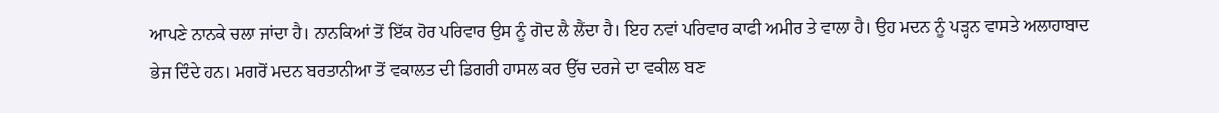ਆਪਣੇ ਨਾਨਕੇ ਚਲਾ ਜਾਂਦਾ ਹੈ। ਨਾਨਕਿਆਂ ਤੋਂ ਇੱਕ ਹੋਰ ਪਰਿਵਾਰ ਉਸ ਨੂੰ ਗੋਦ ਲੈ ਲੈਂਦਾ ਹੈ। ਇਹ ਨਵਾਂ ਪਰਿਵਾਰ ਕਾਫੀ ਅਮੀਰ ਤੇ ਵਾਲਾ ਹੈ। ਉਹ ਮਦਨ ਨੂੰ ਪੜ੍ਹਨ ਵਾਸਤੇ ਅਲਾਹਾਬਾਦ ਭੇਜ ਦਿੰਦੇ ਹਨ। ਮਗਰੋਂ ਮਦਨ ਬਰਤਾਨੀਆ ਤੋਂ ਵਕਾਲਤ ਦੀ ਡਿਗਰੀ ਹਾਸਲ ਕਰ ਉੱਚ ਦਰਜੇ ਦਾ ਵਕੀਲ ਬਣ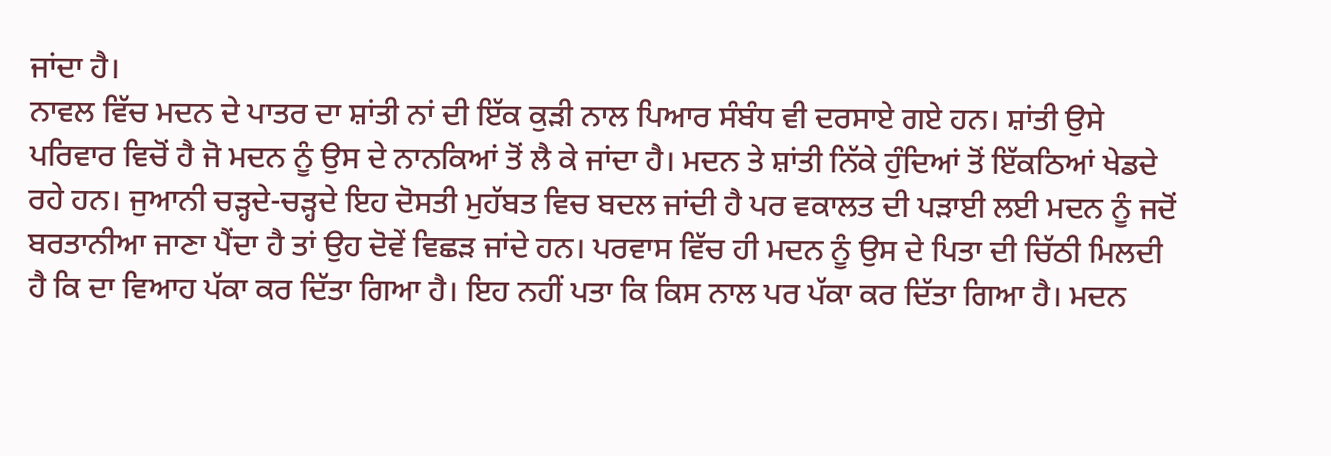ਜਾਂਦਾ ਹੈ।
ਨਾਵਲ ਵਿੱਚ ਮਦਨ ਦੇ ਪਾਤਰ ਦਾ ਸ਼ਾਂਤੀ ਨਾਂ ਦੀ ਇੱਕ ਕੁੜੀ ਨਾਲ ਪਿਆਰ ਸੰਬੰਧ ਵੀ ਦਰਸਾਏ ਗਏ ਹਨ। ਸ਼ਾਂਤੀ ਉਸੇ ਪਰਿਵਾਰ ਵਿਚੋਂ ਹੈ ਜੋ ਮਦਨ ਨੂੰ ਉਸ ਦੇ ਨਾਨਕਿਆਂ ਤੋਂ ਲੈ ਕੇ ਜਾਂਦਾ ਹੈ। ਮਦਨ ਤੇ ਸ਼ਾਂਤੀ ਨਿੱਕੇ ਹੁੰਦਿਆਂ ਤੋਂ ਇੱਕਠਿਆਂ ਖੇਡਦੇ ਰਹੇ ਹਨ। ਜੁਆਨੀ ਚੜ੍ਹਦੇ-ਚੜ੍ਹਦੇ ਇਹ ਦੋਸਤੀ ਮੁਹੱਬਤ ਵਿਚ ਬਦਲ ਜਾਂਦੀ ਹੈ ਪਰ ਵਕਾਲਤ ਦੀ ਪੜਾਈ ਲਈ ਮਦਨ ਨੂੰ ਜਦੋਂ ਬਰਤਾਨੀਆ ਜਾਣਾ ਪੈਂਦਾ ਹੈ ਤਾਂ ਉਹ ਦੋਵੇਂ ਵਿਛੜ ਜਾਂਦੇ ਹਨ। ਪਰਵਾਸ ਵਿੱਚ ਹੀ ਮਦਨ ਨੂੰ ਉਸ ਦੇ ਪਿਤਾ ਦੀ ਚਿੱਠੀ ਮਿਲਦੀ ਹੈ ਕਿ ਦਾ ਵਿਆਹ ਪੱਕਾ ਕਰ ਦਿੱਤਾ ਗਿਆ ਹੈ। ਇਹ ਨਹੀਂ ਪਤਾ ਕਿ ਕਿਸ ਨਾਲ ਪਰ ਪੱਕਾ ਕਰ ਦਿੱਤਾ ਗਿਆ ਹੈ। ਮਦਨ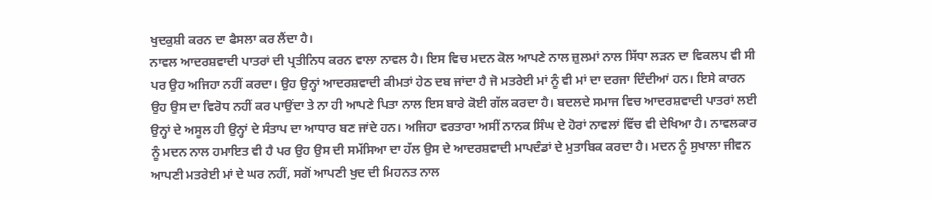ਖੁਦਕੁਸ਼ੀ ਕਰਨ ਦਾ ਫੈਸਲਾ ਕਰ ਲੈਂਦਾ ਹੈ।
ਨਾਵਲ ਆਦਰਸ਼ਵਾਦੀ ਪਾਤਰਾਂ ਦੀ ਪ੍ਰਤੀਨਿਧ ਕਰਨ ਵਾਲਾ ਨਾਵਲ ਹੈ। ਇਸ ਵਿਚ ਮਦਨ ਕੋਲ ਆਪਣੇ ਨਾਲ ਜ਼ੁਲਮਾਂ ਨਾਲ ਸਿੱਧਾ ਲੜਨ ਦਾ ਵਿਕਲਪ ਵੀ ਸੀ ਪਰ ਉਹ ਅਜਿਹਾ ਨਹੀਂ ਕਰਦਾ। ਉਹ ਉਨ੍ਹਾਂ ਆਦਰਸ਼ਵਾਦੀ ਕੀਮਤਾਂ ਹੇਠ ਦਬ ਜਾਂਦਾ ਹੈ ਜੋ ਮਤਰੇਈ ਮਾਂ ਨੂੰ ਵੀ ਮਾਂ ਦਾ ਦਰਜਾ ਦਿੰਦੀਆਂ ਹਨ। ਇਸੇ ਕਾਰਨ ਉਹ ਉਸ ਦਾ ਵਿਰੋਧ ਨਹੀਂ ਕਰ ਪਾਉਂਦਾ ਤੇ ਨਾ ਹੀ ਆਪਣੇ ਪਿਤਾ ਨਾਲ ਇਸ ਬਾਰੇ ਕੋਈ ਗੱਲ ਕਰਦਾ ਹੈ। ਬਦਲਦੇ ਸਮਾਜ ਵਿਚ ਆਦਰਸ਼ਵਾਦੀ ਪਾਤਰਾਂ ਲਈ ਉਨ੍ਹਾਂ ਦੇ ਅਸੂਲ ਹੀ ਉਨ੍ਹਾਂ ਦੇ ਸੰਤਾਪ ਦਾ ਆਧਾਰ ਬਣ ਜਾਂਦੇ ਹਨ। ਅਜਿਹਾ ਵਰਤਾਰਾ ਅਸੀਂ ਨਾਨਕ ਸਿੰਘ ਦੇ ਹੋਰਾਂ ਨਾਵਲਾਂ ਵਿੱਚ ਵੀ ਦੇਖਿਆ ਹੈ। ਨਾਵਲਕਾਰ ਨੂੰ ਮਦਨ ਨਾਲ ਹਮਾਇਤ ਵੀ ਹੈ ਪਰ ਉਹ ਉਸ ਦੀ ਸਮੱਸਿਆ ਦਾ ਹੱਲ ਉਸ ਦੇ ਆਦਰਸ਼ਵਾਦੀ ਮਾਪਦੰਡਾਂ ਦੇ ਮੁਤਾਬਿਕ ਕਰਦਾ ਹੈ। ਮਦਨ ਨੂੰ ਸੁਖਾਲਾ ਜੀਵਨ ਆਪਣੀ ਮਤਰੇਈ ਮਾਂ ਦੇ ਘਰ ਨਹੀਂ, ਸਗੋਂ ਆਪਣੀ ਖੁਦ ਦੀ ਮਿਹਨਤ ਨਾਲ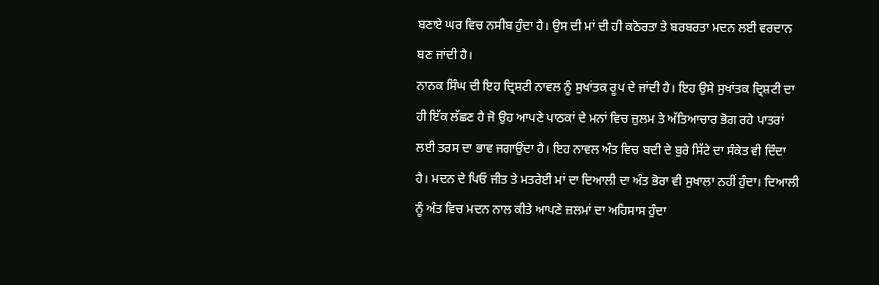ਬਣਾਏ ਘਰ ਵਿਚ ਨਸੀਬ ਹੁੰਦਾ ਹੈ। ਉਸ ਦੀ ਮਾਂ ਦੀ ਹੀ ਕਠੋਰਤਾ ਤੇ ਬਰਬਰਤਾ ਮਦਨ ਲਈ ਵਰਦਾਨ ਬਣ ਜਾਂਦੀ ਹੈ।
ਨਾਨਕ ਸਿੰਘ ਦੀ ਇਹ ਦ੍ਰਿਸ਼ਟੀ ਨਾਵਲ ਨੂੰ ਸੁਖਾਂਤਕ ਰੂਪ ਦੇ ਜਾਂਦੀ ਹੈ। ਇਹ ਉਸੇ ਸੁਖਾਂਤਕ ਦ੍ਰਿਸ਼ਟੀ ਦਾ ਹੀ ਇੱਕ ਲੱਛਣ ਹੈ ਜੋ ਉਹ ਆਪਣੇ ਪਾਠਕਾਂ ਦੇ ਮਨਾਂ ਵਿਚ ਜ਼ੁਲਮ ਤੇ ਅੱਤਿਆਚਾਰ ਭੋਗ ਰਹੇ ਪਾਤਰਾਂ ਲਈ ਤਰਸ ਦਾ ਭਾਵ ਜਗਾਉਂਦਾ ਹੈ। ਇਹ ਨਾਵਲ ਅੰਤ ਵਿਚ ਬਦੀ ਦੇ ਬੁਰੇ ਸਿੱਟੇ ਦਾ ਸੰਕੇਤ ਵੀ ਦਿੰਦਾ ਹੈ। ਮਦਨ ਦੇ ਪਿਓ ਜੀਤ ਤੇ ਮਤਰੇਈ ਮਾਂ ਦਾ ਦਿਆਲੀ ਦਾ ਅੰਤ ਭੋਰਾ ਵੀ ਸੁਖਾਲਾ ਨਹੀਂ ਹੁੰਦਾ। ਦਿਆਲੀ ਨੂੰ ਅੰਤ ਵਿਚ ਮਦਨ ਨਾਲ ਕੀਤੇ ਆਪਣੇ ਜ਼ਲਮਾਂ ਦਾ ਅਹਿਸਾਸ ਹੁੰਦਾ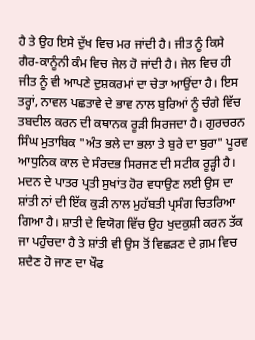ਹੈ ਤੇ ਉਹ ਇਸੇ ਦੁੱਖ ਵਿਚ ਮਰ ਜਾਂਦੀ ਹੈ। ਜੀਤ ਨੂੰ ਕਿਸੇ ਗੈਰ-ਕਾਨੂੰਨੀ ਕੰਮ ਵਿਚ ਜੇਲ ਹੋ ਜਾਂਦੀ ਹੈ। ਜੇਲ ਵਿਚ ਹੀ ਜੀਤ ਨੂੰ ਵੀ ਆਪਣੇ ਦੁਸ਼ਕਰਮਾਂ ਦਾ ਚੇਤਾ ਆਉਂਦਾ ਹੈ। ਇਸ ਤਰ੍ਹਾਂ, ਨਾਵਲ ਪਛਤਾਵੇ ਦੇ ਭਾਵ ਨਾਲ ਬੁਰਿਆਂ ਨੂੰ ਚੰਗੇ ਵਿੱਚ ਤਬਦੀਲ ਕਰਨ ਦੀ ਕਥਾਨਕ ਰੂੜੀ ਸਿਰਜਦਾ ਹੈ। ਗੁਰਚਰਨ ਸਿੰਘ ਮੁਤਾਬਿਕ "ਅੰਤ ਭਲੇ ਦਾ ਭਲਾ ਤੇ ਬੁਰੇ ਦਾ ਬੁਰਾ" ਪੂਰਵ ਆਧੁਨਿਕ ਕਾਲ ਦੇ ਸੰਰਦਭ ਸਿਰਜਣ ਦੀ ਸਟੀਕ ਰੂੜ੍ਹੀ ਹੈ।
ਮਦਨ ਦੇ ਪਾਤਰ ਪ੍ਰਤੀ ਸੁਖਾਂਤ ਹੋਰ ਵਧਾਉਣ ਲਈ ਉਸ ਦਾ ਸ਼ਾਂਤੀ ਨਾਂ ਦੀ ਇੱਕ ਕੁੜੀ ਨਾਲ ਮੁਹੱਬਤੀ ਪ੍ਰਸੰਗ ਚਿਤਰਿਆ ਗਿਆ ਹੈ। ਸ਼ਾਤੀ ਦੇ ਵਿਯੋਗ ਵਿੱਚ ਉਹ ਖੁਦਕੁਸ਼ੀ ਕਰਨ ਤੱਕ ਜਾ ਪਹੁੰਚਦਾ ਹੈ ਤੇ ਸ਼ਾਂਤੀ ਵੀ ਉਸ ਤੋਂ ਵਿਛੜਣ ਦੇ ਗ਼ਮ ਵਿਚ ਸ਼ਦੈਣ ਹੋ ਜਾਣ ਦਾ ਖੌਫ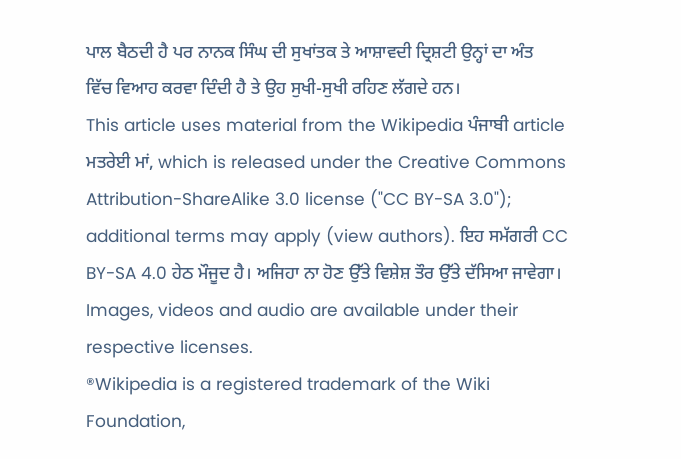ਪਾਲ ਬੈਠਦੀ ਹੈ ਪਰ ਨਾਨਕ ਸਿੰਘ ਦੀ ਸੁਖਾਂਤਕ ਤੇ ਆਸ਼ਾਵਦੀ ਦ੍ਰਿਸ਼ਟੀ ਉਨ੍ਹਾਂ ਦਾ ਅੰਤ ਵਿੱਚ ਵਿਆਹ ਕਰਵਾ ਦਿੰਦੀ ਹੈ ਤੇ ਉਹ ਸੁਖੀ-ਸੁਖੀ ਰਹਿਣ ਲੱਗਦੇ ਹਨ।
This article uses material from the Wikipedia ਪੰਜਾਬੀ article ਮਤਰੇਈ ਮਾਂ, which is released under the Creative Commons Attribution-ShareAlike 3.0 license ("CC BY-SA 3.0"); additional terms may apply (view authors). ਇਹ ਸਮੱਗਰੀ CC BY-SA 4.0 ਹੇਠ ਮੌਜੂਦ ਹੈ। ਅਜਿਹਾ ਨਾ ਹੋਣ ਉੱਤੇ ਵਿਸ਼ੇਸ਼ ਤੌਰ ਉੱਤੇ ਦੱਸਿਆ ਜਾਵੇਗਾ। Images, videos and audio are available under their respective licenses.
®Wikipedia is a registered trademark of the Wiki Foundation,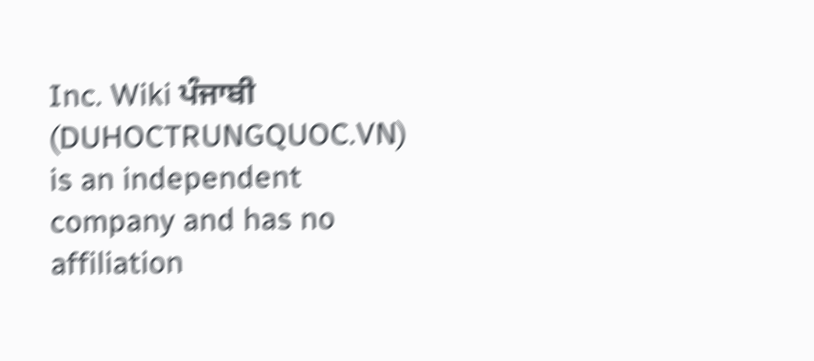Inc. Wiki ਪੰਜਾਬੀ (DUHOCTRUNGQUOC.VN) is an independent company and has no affiliation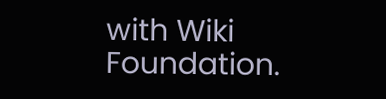with Wiki Foundation.